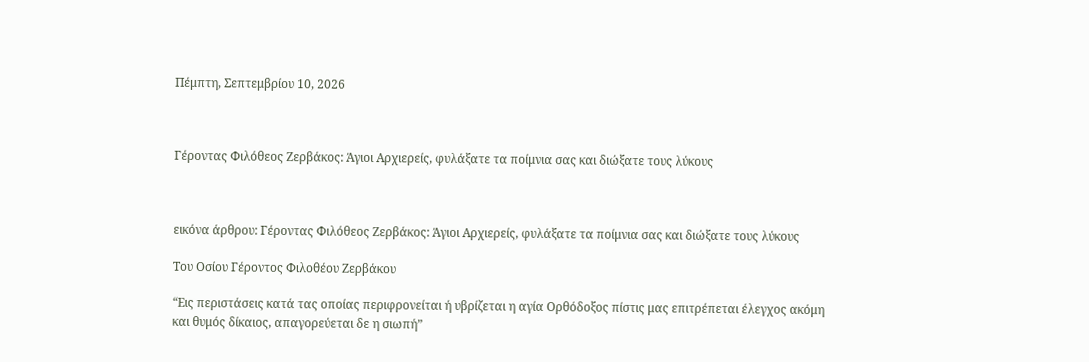Πέμπτη, Σεπτεμβρίου 10, 2026



Γέροντας Φιλόθεος Ζερβάκος: Άγιοι Αρχιερείς, φυλάξατε τα ποίμνια σας και διώξατε τους λύκους



εικόνα άρθρου: Γέροντας Φιλόθεος Ζερβάκος: Άγιοι Αρχιερείς, φυλάξατε τα ποίμνια σας και διώξατε τους λύκους

Του Οσίου Γέροντος Φιλοθέου Ζερβάκου

“Εις περιστάσεις κατά τας οποίας περιφρονείται ή υβρίζεται η αγία Ορθόδοξος πίστις μας επιτρέπεται έλεγχος ακόμη και θυμός δίκαιος, απαγορεύεται δε η σιωπή”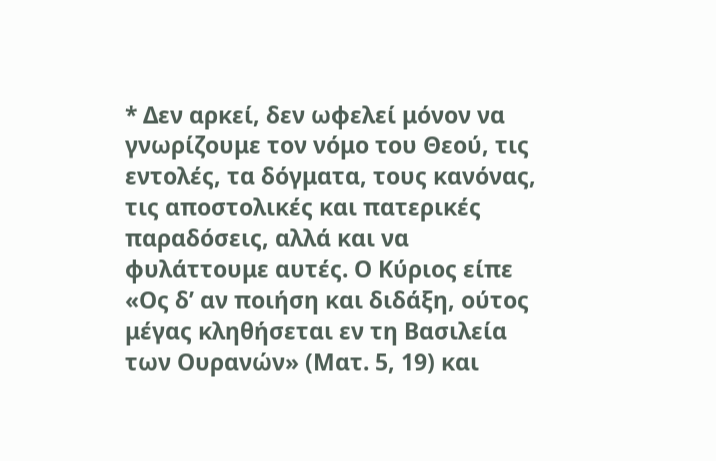* Δεν αρκεί, δεν ωφελεί μόνον να γνωρίζουμε τον νόμο του Θεού, τις εντολές, τα δόγματα, τους κανόνας, τις αποστολικές και πατερικές παραδόσεις, αλλά και να φυλάττουμε αυτές. Ο Κύριος είπε «Ος δ’ αν ποιήση και διδάξη, ούτος μέγας κληθήσεται εν τη Βασιλεία των Ουρανών» (Ματ. 5, 19) και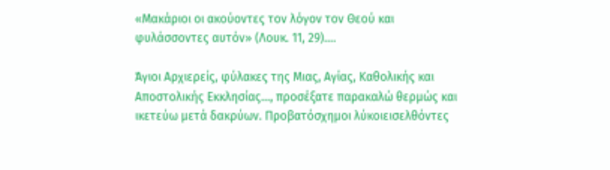«Μακάριοι οι ακούοντες τον λόγον τον Θεού και φυλάσσοντες αυτόν» (Λουκ. 11, 29)….

Άγιοι Αρχιερείς, φύλακες της Μιας, Αγίας, Καθολικής και Αποστολικής Εκκλησίας…, προσέξατε παρακαλώ θερμώς και ικετεύω μετά δακρύων. Προβατόσχημοι λύκοιεισελθόντες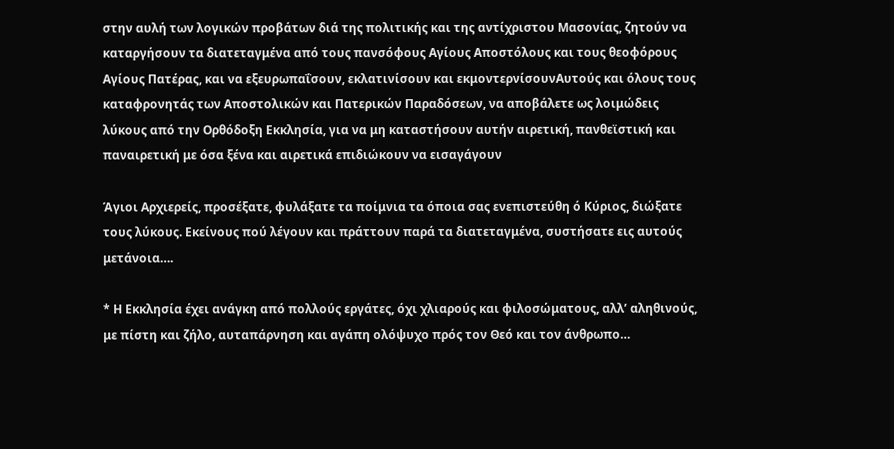στην αυλή των λογικών προβάτων διά της πολιτικής και της αντίχριστου Μασονίας, ζητούν να καταργήσουν τα διατεταγμένα από τους πανσόφους Αγίους Αποστόλους και τους θεοφόρους Αγίους Πατέρας, και να εξευρωπαΐσουν, εκλατινίσουν και εκμοντερνίσουνΑυτούς και όλους τους καταφρονητάς των Αποστολικών και Πατερικών Παραδόσεων, να αποβάλετε ως λοιμώδεις λύκους από την Ορθόδοξη Εκκλησία, για να μη καταστήσουν αυτήν αιρετική, πανθεϊστική και παναιρετική με όσα ξένα και αιρετικά επιδιώκουν να εισαγάγουν

Άγιοι Αρχιερείς, προσέξατε, φυλάξατε τα ποίμνια τα όποια σας ενεπιστεύθη ό Κύριος, διώξατε τους λύκους. Εκείνους πού λέγουν και πράττουν παρά τα διατεταγμένα, συστήσατε εις αυτούς μετάνοια….

* Η Εκκλησία έχει ανάγκη από πολλούς εργάτες, όχι χλιαρούς και φιλοσώματους, αλλ’ αληθινούς, με πίστη και ζήλο, αυταπάρνηση και αγάπη ολόψυχο πρός τον Θεό και τον άνθρωπο…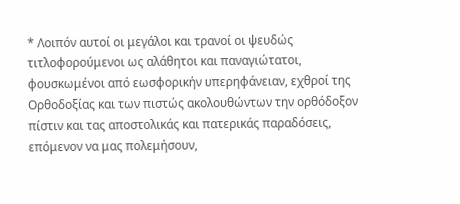* Λοιπόν αυτοί οι μεγάλοι και τρανοί οι ψευδώς τιτλοφορούμενοι ως αλάθητοι και παναγιώτατοι, φουσκωμένοι από εωσφορικήν υπερηφάνειαν, εχθροί της Ορθοδοξίας και των πιστώς ακολουθώντων την ορθόδοξον πίστιν και τας αποστολικάς και πατερικάς παραδόσεις, επόμενον να μας πολεμήσουν,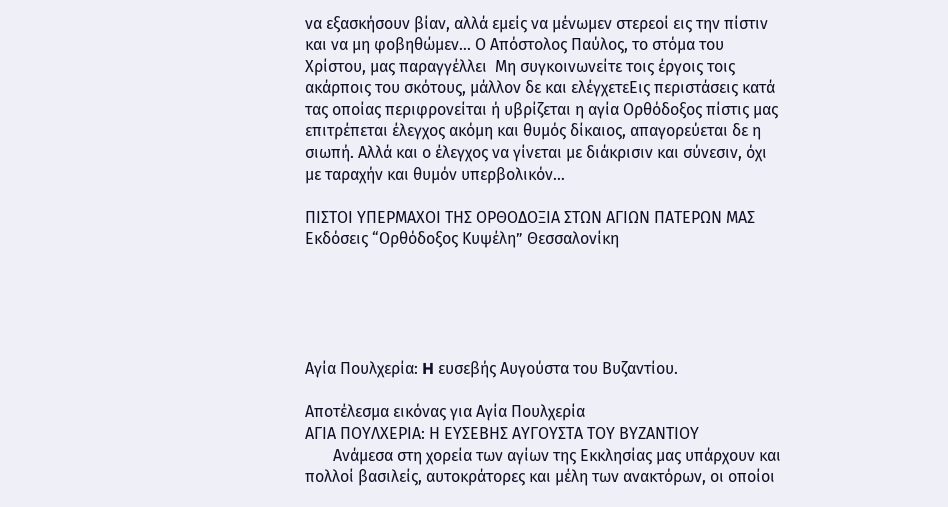να εξασκήσουν βίαν, αλλά εμείς να μένωμεν στερεοί εις την πίστιν και να μη φοβηθώμεν… Ο Απόστολος Παύλος, το στόμα του Χρίστου, μας παραγγέλλει  Μη συγκοινωνείτε τοις έργοις τοις ακάρποις του σκότους, μάλλον δε και ελέγχετεΕις περιστάσεις κατά τας οποίας περιφρονείται ή υβρίζεται η αγία Ορθόδοξος πίστις μας επιτρέπεται έλεγχος ακόμη και θυμός δίκαιος, απαγορεύεται δε η σιωπή. Αλλά και ο έλεγχος να γίνεται με διάκρισιν και σύνεσιν, όχι με ταραχήν και θυμόν υπερβολικόν…

ΠΙΣΤΟΙ ΥΠΕΡΜΑΧΟΙ ΤΗΣ ΟΡΘΟΔΟΞΙΑ ΣΤΩΝ ΑΓΙΩΝ ΠΑΤΕΡΩΝ ΜΑΣ
Εκδόσεις “Ορθόδοξος Κυψέλη” Θεσσαλονίκη





Αγία Πουλχερία: H ευσεβής Αυγούστα του Βυζαντίου.

Αποτέλεσμα εικόνας για Αγία Πουλχερία
ΑΓΙΑ ΠΟΥΛΧΕΡΙΑ: Η ΕΥΣΕΒΗΣ ΑΥΓΟΥΣΤΑ ΤΟΥ ΒΥΖΑΝΤΙΟΥ
       Ανάμεσα στη χορεία των αγίων της Εκκλησίας μας υπάρχουν και πολλοί βασιλείς, αυτοκράτορες και μέλη των ανακτόρων, οι οποίοι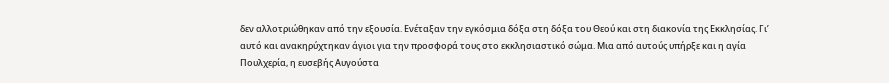δεν αλλοτριώθηκαν από την εξουσία. Ενέταξαν την εγκόσμια δόξα στη δόξα του Θεού και στη διακονία της Εκκλησίας. Γι’ αυτό και ανακηρύχτηκαν άγιοι για την προσφορά τους στο εκκλησιαστικό σώμα. Μια από αυτούς υπήρξε και η αγία Πουλχερία, η ευσεβής Αυγούστα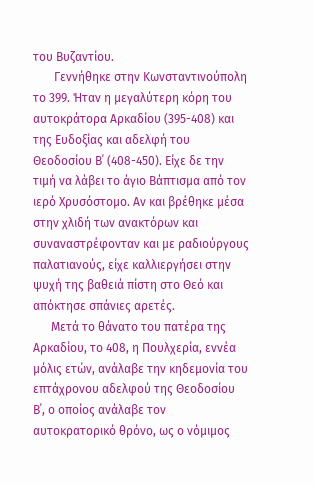του Βυζαντίου.
       Γεννήθηκε στην Κωνσταντινούπολη το 399. Ήταν η μεγαλύτερη κόρη του αυτοκράτορα Αρκαδίου (395-408) και της Ευδοξίας και αδελφή του Θεοδοσίου Β΄ (408-450). Είχε δε την τιμή να λάβει το άγιο Βάπτισμα από τον ιερό Χρυσόστομο. Αν και βρέθηκε μέσα στην χλιδή των ανακτόρων και συναναστρέφονταν και με ραδιούργους παλατιανούς, είχε καλλιεργήσει στην ψυχή της βαθειά πίστη στο Θεό και απόκτησε σπάνιες αρετές.
      Μετά το θάνατο του πατέρα της Αρκαδίου, το 408, η Πουλχερία, εννέα μόλις ετών, ανάλαβε την κηδεμονία του επτάχρονου αδελφού της Θεοδοσίου Β΄, ο οποίος ανάλαβε τον αυτοκρατορικό θρόνο, ως ο νόμιμος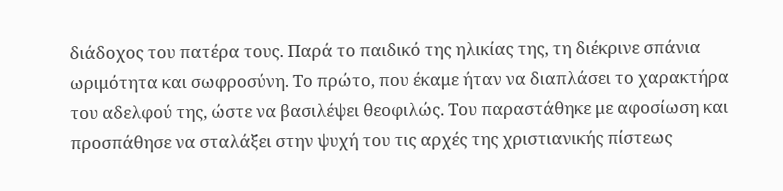διάδοχος του πατέρα τους. Παρά το παιδικό της ηλικίας της, τη διέκρινε σπάνια ωριμότητα και σωφροσύνη. Το πρώτο, που έκαμε ήταν να διαπλάσει το χαρακτήρα του αδελφού της, ώστε να βασιλέψει θεοφιλώς. Του παραστάθηκε με αφοσίωση και προσπάθησε να σταλάξει στην ψυχή του τις αρχές της χριστιανικής πίστεως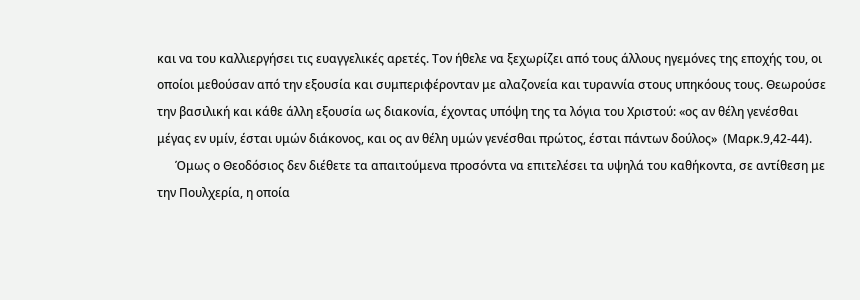και να του καλλιεργήσει τις ευαγγελικές αρετές. Τον ήθελε να ξεχωρίζει από τους άλλους ηγεμόνες της εποχής του, οι οποίοι μεθούσαν από την εξουσία και συμπεριφέρονταν με αλαζονεία και τυραννία στους υπηκόους τους. Θεωρούσε την βασιλική και κάθε άλλη εξουσία ως διακονία, έχοντας υπόψη της τα λόγια του Χριστού: «ος αν θέλη γενέσθαι μέγας εν υμίν, έσται υμών διάκονος, και ος αν θέλη υμών γενέσθαι πρώτος, έσται πάντων δούλος»  (Μαρκ.9,42-44).
      Όμως ο Θεοδόσιος δεν διέθετε τα απαιτούμενα προσόντα να επιτελέσει τα υψηλά του καθήκοντα, σε αντίθεση με την Πουλχερία, η οποία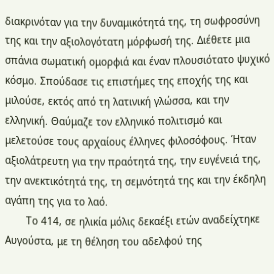διακρινόταν για την δυναμικότητά της, τη σωφροσύνη της και την αξιολογότατη μόρφωσή της. Διέθετε μια σπάνια σωματική ομορφιά και έναν πλουσιότατο ψυχικό κόσμο. Σπούδασε τις επιστήμες της εποχής της και μιλούσε, εκτός από τη λατινική γλώσσα, και την ελληνική. Θαύμαζε τον ελληνικό πολιτισμό και μελετούσε τους αρχαίους έλληνες φιλοσόφους. Ήταν αξιολάτρευτη για την πραότητά της, την ευγένειά της,  την ανεκτικότητά της, τη σεμνότητά της και την έκδηλη αγάπη της για το λαό.
       Το 414, σε ηλικία μόλις δεκαέξι ετών αναδείχτηκε Αυγούστα, με τη θέληση του αδελφού της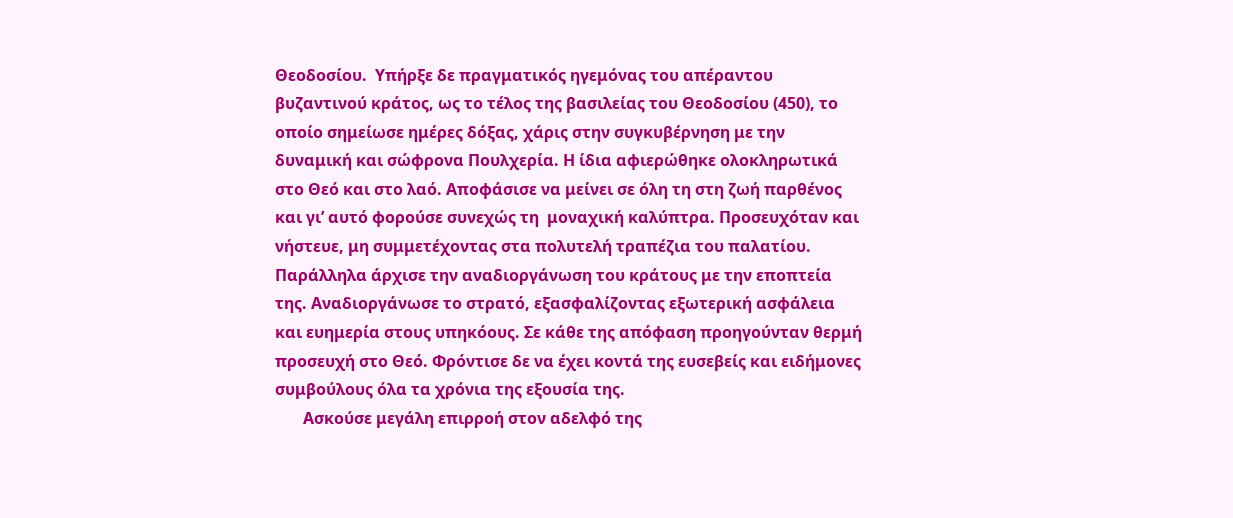Θεοδοσίου.  Υπήρξε δε πραγματικός ηγεμόνας του απέραντου βυζαντινού κράτος, ως το τέλος της βασιλείας του Θεοδοσίου (450), το οποίο σημείωσε ημέρες δόξας, χάρις στην συγκυβέρνηση με την δυναμική και σώφρονα Πουλχερία. Η ίδια αφιερώθηκε ολοκληρωτικά στο Θεό και στο λαό. Αποφάσισε να μείνει σε όλη τη στη ζωή παρθένος και γι’ αυτό φορούσε συνεχώς τη  μοναχική καλύπτρα. Προσευχόταν και νήστευε, μη συμμετέχοντας στα πολυτελή τραπέζια του παλατίου. Παράλληλα άρχισε την αναδιοργάνωση του κράτους με την εποπτεία της. Αναδιοργάνωσε το στρατό, εξασφαλίζοντας εξωτερική ασφάλεια και ευημερία στους υπηκόους. Σε κάθε της απόφαση προηγούνταν θερμή προσευχή στο Θεό. Φρόντισε δε να έχει κοντά της ευσεβείς και ειδήμονες συμβούλους όλα τα χρόνια της εξουσία της.
       Ασκούσε μεγάλη επιρροή στον αδελφό της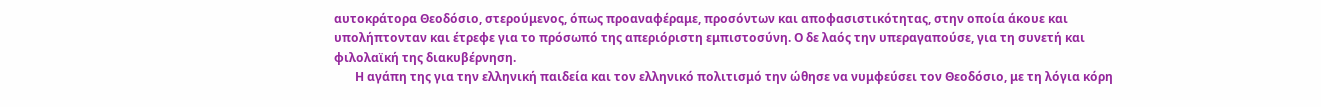αυτοκράτορα Θεοδόσιο, στερούμενος, όπως προαναφέραμε, προσόντων και αποφασιστικότητας, στην οποία άκουε και υπολήπτονταν και έτρεφε για το πρόσωπό της απεριόριστη εμπιστοσύνη. Ο δε λαός την υπεραγαπούσε, για τη συνετή και φιλολαϊκή της διακυβέρνηση.
       Η αγάπη της για την ελληνική παιδεία και τον ελληνικό πολιτισμό την ώθησε να νυμφεύσει τον Θεοδόσιο, με τη λόγια κόρη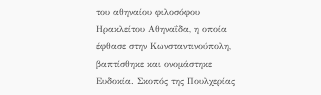του αθηναίου φιλοσόφου Ηρακλείτου Αθηναΐδα, η οποία έφθασε στην Κωνσταντινούπολη, βαπτίσθηκε και ονομάστηκε Ευδοκία. Σκοπός της Πουλχερίας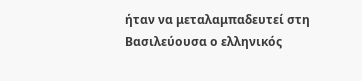ήταν να μεταλαμπαδευτεί στη Βασιλεύουσα ο ελληνικός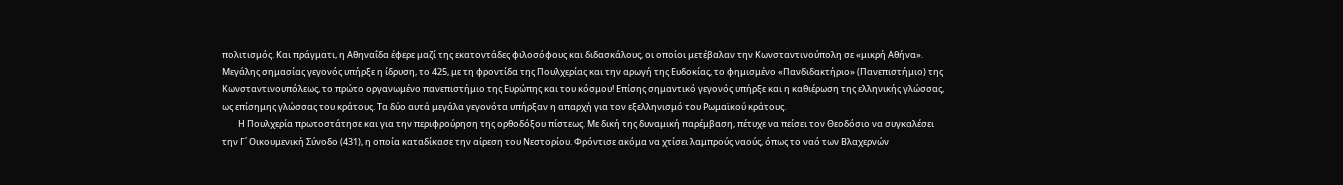πολιτισμός. Και πράγματι, η Αθηναΐδα έφερε μαζί της εκατοντάδες φιλοσόφους και διδασκάλους, οι οποίοι μετέβαλαν την Κωνσταντινούπολη σε «μικρή Αθήνα». Μεγάλης σημασίας γεγονός υπήρξε η ίδρυση, το 425, με τη φροντίδα της Πουλχερίας και την αρωγή της Ευδοκίας, το φημισμένο «Πανδιδακτήριο» (Πανεπιστήμιο) της Κωνσταντινουπόλεως, το πρώτο οργανωμένο πανεπιστήμιο της Ευρώπης και του κόσμου! Επίσης σημαντικό γεγονός υπήρξε και η καθιέρωση της ελληνικής γλώσσας, ως επίσημης γλώσσας του κράτους. Τα δύο αυτά μεγάλα γεγονότα υπήρξαν η απαρχή για τον εξελληνισμό του Ρωμαϊκού κράτους.
        Η Πουλχερία πρωτοστάτησε και για την περιφρούρηση της ορθοδόξου πίστεως. Με δική της δυναμική παρέμβαση, πέτυχε να πείσει τον Θεοδόσιο να συγκαλέσει την Γ΄ Οικουμενική Σύνοδο (431), η οποία καταδίκασε την αίρεση του Νεστορίου. Φρόντισε ακόμα να χτίσει λαμπρούς ναούς, όπως το ναό των Βλαχερνών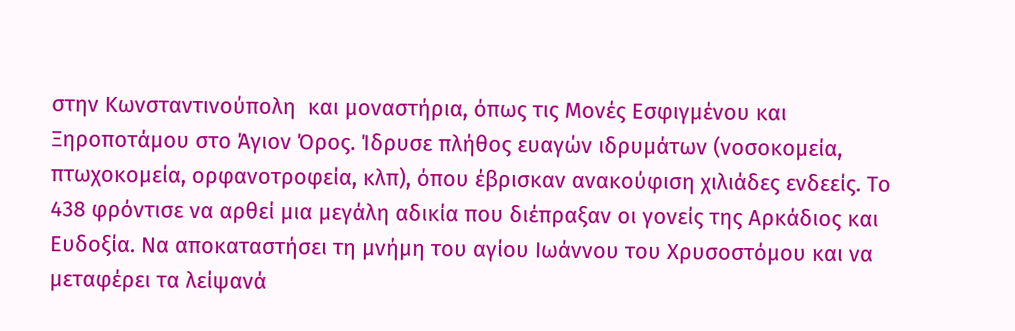στην Κωνσταντινούπολη  και μοναστήρια, όπως τις Μονές Εσφιγμένου και Ξηροποτάμου στο Άγιον Όρος. Ίδρυσε πλήθος ευαγών ιδρυμάτων (νοσοκομεία, πτωχοκομεία, ορφανοτροφεία, κλπ), όπου έβρισκαν ανακούφιση χιλιάδες ενδεείς. Το 438 φρόντισε να αρθεί μια μεγάλη αδικία που διέπραξαν οι γονείς της Αρκάδιος και Ευδοξία. Να αποκαταστήσει τη μνήμη του αγίου Ιωάννου του Χρυσοστόμου και να μεταφέρει τα λείψανά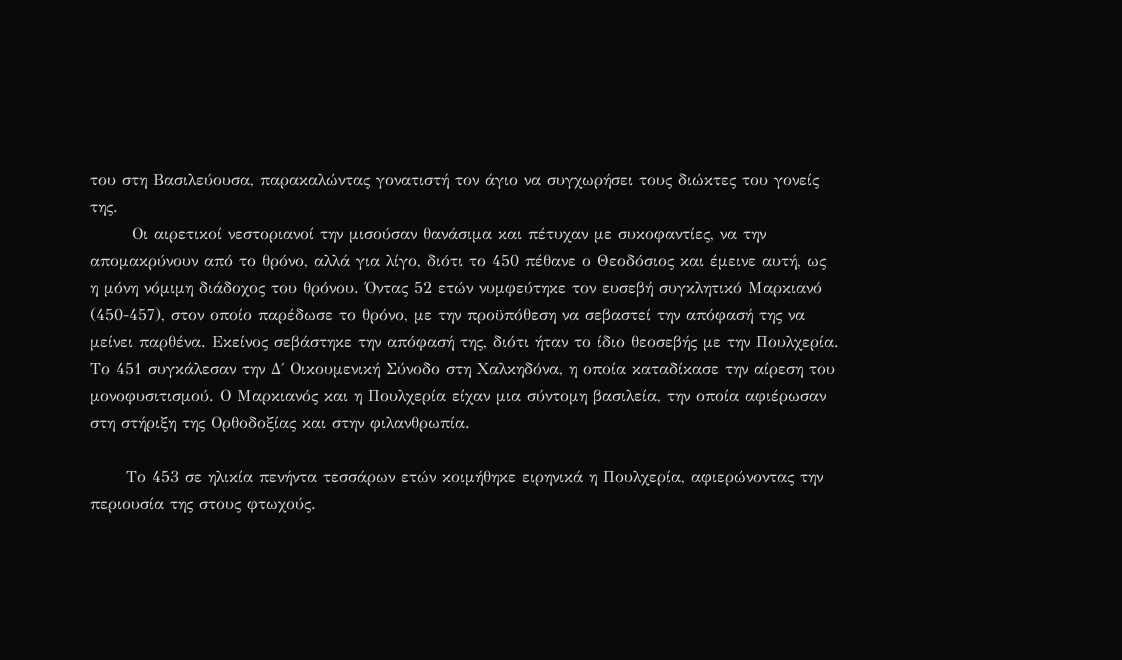του στη Βασιλεύουσα, παρακαλώντας γονατιστή τον άγιο να συγχωρήσει τους διώκτες του γονείς της.
       Οι αιρετικοί νεστοριανοί την μισούσαν θανάσιμα και πέτυχαν με συκοφαντίες, να την απομακρύνουν από το θρόνο, αλλά για λίγο, διότι το 450 πέθανε ο Θεοδόσιος και έμεινε αυτή, ως η μόνη νόμιμη διάδοχος του θρόνου. Όντας 52 ετών νυμφεύτηκε τον ευσεβή συγκλητικό Μαρκιανό (450-457), στον οποίο παρέδωσε το θρόνο, με την προϋπόθεση να σεβαστεί την απόφασή της να μείνει παρθένα. Εκείνος σεβάστηκε την απόφασή της, διότι ήταν το ίδιο θεοσεβής με την Πουλχερία. Το 451 συγκάλεσαν την Δ΄ Οικουμενική Σύνοδο στη Χαλκηδόνα, η οποία καταδίκασε την αίρεση του μονοφυσιτισμού. Ο Μαρκιανός και η Πουλχερία είχαν μια σύντομη βασιλεία, την οποία αφιέρωσαν στη στήριξη της Ορθοδοξίας και στην φιλανθρωπία.

      Το 453 σε ηλικία πενήντα τεσσάρων ετών κοιμήθηκε ειρηνικά η Πουλχερία, αφιερώνοντας την περιουσία της στους φτωχούς.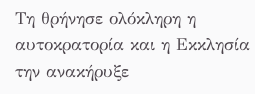Τη θρήνησε ολόκληρη η αυτοκρατορία και η Εκκλησία την ανακήρυξε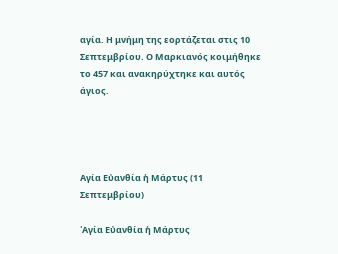αγία. Η μνήμη της εορτάζεται στις 10 Σεπτεμβρίου. Ο Μαρκιανός κοιμήθηκε το 457 και ανακηρύχτηκε και αυτός άγιος.




Αγία Εὐανθία ἡ Μάρτυς (11 Σεπτεμβρίου)

῾Αγία Εὐανθία ἡ Μάρτυς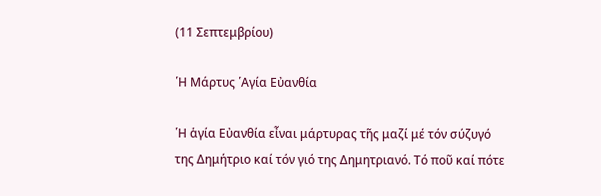(11 Σεπτεμβρίου)

῾Η Μάρτυς ῾Αγία Εὐανθία

῾Η ἁγία Εὐανθία εἶναι μάρτυρας τῆς μαζί μέ τόν σύζυγό της Δημήτριο καί τόν γιό της Δημητριανό. Τό ποῦ καί πότε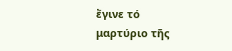ἔγινε τό μαρτύριο τῆς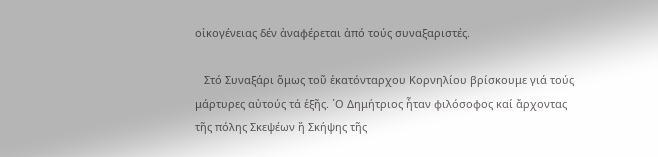οἰκογένειας δέν ἀναφέρεται ἀπό τούς συναξαριστές.

   Στό Συναξάρι ὅμως τοῦ ἑκατόνταρχου Κορνηλίου βρίσκουμε γιά τούς μάρτυρες αὐτούς τά ἑξῆς. ῾Ο Δημήτριος ἦταν φιλόσοφος καί ἄρχοντας τῆς πόλης Σκεψέων ἤ Σκήψης τῆς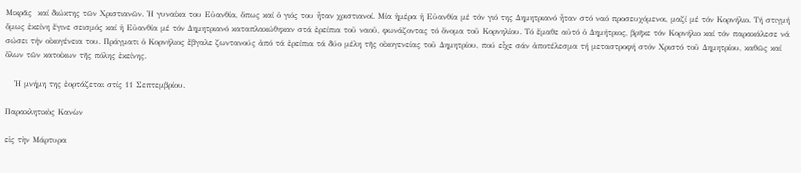Μικρᾶς  καί διώκτης τῶν Χριστιανῶν. ῾Η γυναίκα του Εὐανθία, ὅπως καί ὁ γιός του ἦταν χριστιανοί. Μία ἡμέρα ἡ Εὐανθία μέ τόν γιό της Δημητριανό ἦταν στό ναό προσευχόμενοι, μαζί μέ τόν Κορνήλιο. Τή στιγμή ὅμως ἐκείνη ἔγινε σεισμός καί ἡ Εὐανθία μέ τόν Δημητριανό καταπλακώθηκαν στά ἐρείπια τοῦ ναοῦ, φωνάζοντας τό ὄνομα τοῦ Κορνηλίου. Τό ἔμαθε αὐτό ὁ Δημήτριος, βρῆκε τόν Κορνήλιο καί τόν παρακάλεσε νά σώσει τήν οἰκογένεια του. Πράγματι ὁ Κορνήλιος ἔβγαλε ζωντανούς ἀπό τά ἐρείπια τά δύο μέλη τῆς οἰκογενείας τοῦ Δημητρίου, πού εἶχε σάν ἀποτέλεσμα τή μεταστροφή στόν Χριστό τοῦ Δημητρίου, καθῶς καί ὅλων τῶν κατοίκων τῆς πόλης ἐκείνης.

   ῾Η μνήμη της ἐορτάζεται στίς 11 Σεπτεμβρίου.

Παρακλητικὸς Κανὼν

εἰς τὴν Μάρτυρα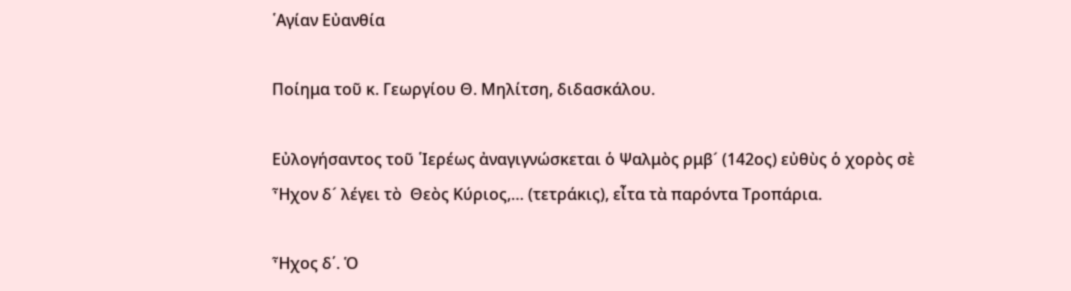῾Αγίαν Εὐανθία

Ποίημα τοῦ κ. Γεωργίου Θ. Μηλίτση, διδασκάλου.

Εὐλογήσαντος τοῦ ῾Ιερέως ἀναγιγνώσκεται ὁ Ψαλμὸς ρμβ´ (142ος) εὐθὺς ὁ χορὸς σὲ  Ἦχον δ´ λέγει τὸ  Θεὸς Κύριος,… (τετράκις), εἶτα τὰ παρόντα Τροπάρια.

Ἦχος δ΄. Ὁ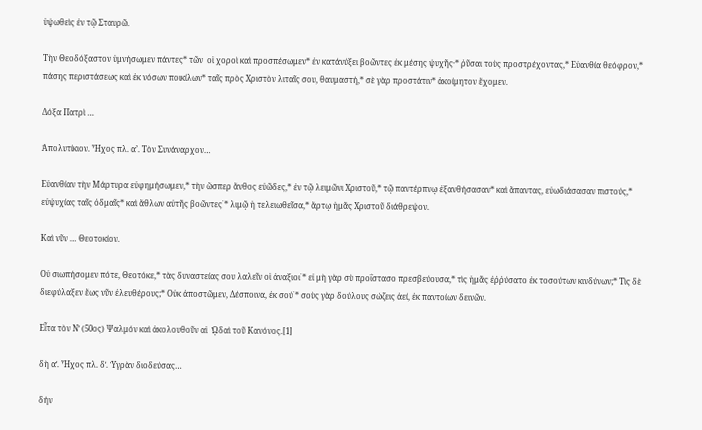ὑψωθεὶς ἐν τῷ Σταυρῶ.

Τὴν Θεοδόξαστον ὑμνήσωμεν πάντες* τῶν  οἱ χοροὶ καὶ προσπέσωμεν* ἐν κατάνύξει βοῶντες ἐκ μέσης ψυχῆς·* ῥῦσαι τοὺς προστρέχοντας,* Εὐανθία θεόφρον,* πάσης περιστάσεως καὶ ἐκ νόσων ποικίλων* ταῖς πρὸς Χριστὸν λιταῖς σου, θαυμαστή,* σὲ γὰρ προστάτιν* ἀκοίμητον ἔχομεν.

Δόξα Πατρὶ …

Ἀπολυτίκιον. Ἦχος πλ. α’. Τὸν Συνάναρχον…

Εὐανθίαν τὴν Μάρτυρα εὐφημήσωμεν,* τὴν ὥσπερ ἄνθος εὐῶδες,* ἐν τῷ λειμῶνι Χριστοῦ,* τῷ παντέρπνῳ ἐξανθήσασαν* καὶ ἅπαντας, εὐωδιάσασαν πιστούς,* εὐψυχίας ταῖς ὀδμαῖς* καὶ ἄθλων αὐτῆς βοῶντες˙* λιμῷ ἡ τελειωθεῖσα,* ἄρτῳ ἡμᾶς Χριστοῦ διάθρεψον.

Καὶ νῦν … Θεοτοκίον.

Οὐ σιωπήσομεν πότε, Θεοτόκε,* τὰς δυναστείας σου λαλεῖν οἱ ἀναξιοι˙* εἰ μὴ γὰρ σὺ προΐστασο πρεσβεύουσα,* τὶς ἡμᾶς ἐῤῥύσατο ἐκ τοσούτων κινδύνων;* Τὶς δὲ διεφύλαξεν ἕως νῦν ἐλευθέρους;* Οὐκ ἀποστῶμεν, Δέσποινα, ἐκ σού˙* σοὺς γὰρ δούλους σώζεις ἀεί, ἐκ παντοίων δεινῶν.

Εἶτα τὸν Νʹ (50ος) Ψαλμόν καὶ ἀκολουθοῦν αἱ  ᾨδαὶ τοῦ Κανόνος.[1]

δὴ αʹ. Ἦχος πλ. δʹ. Ὑγρὰν διοδεύσας…

δήν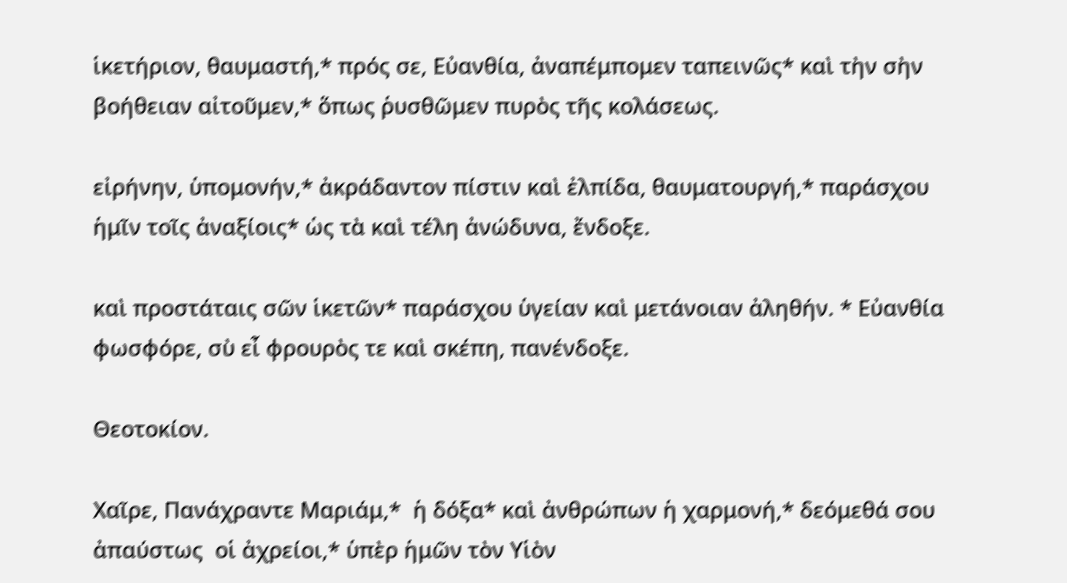ἱκετήριον, θαυμαστή,* πρός σε, Εὐανθία, ἀναπέμπομεν ταπεινῶς* καὶ τὴν σὴν βοήθειαν αἰτοῦμεν,* ὅπως ῥυσθῶμεν πυρὸς τῆς κολάσεως.

εἰρήνην, ὑπομονήν,* ἀκράδαντον πίστιν καὶ ἐλπίδα, θαυματουργή,* παράσχου ἡμῖν τοῖς ἀναξίοις* ὡς τὰ καὶ τέλη ἀνώδυνα, ἔνδοξε.

καὶ προστάταις σῶν ἱκετῶν* παράσχου ὑγείαν καὶ μετάνοιαν ἀληθήν. * Εὐανθία φωσφόρε, σὺ εἶ φρουρὸς τε καὶ σκέπη, πανένδοξε.

Θεοτοκίον.

Χαῖρε, Πανάχραντε Μαριάμ,*  ἡ δόξα* καὶ ἀνθρώπων ἡ χαρμονή,* δεόμεθά σου ἀπαύστως  οἱ ἀχρείοι,* ὑπὲρ ἡμῶν τὸν Υἱὸν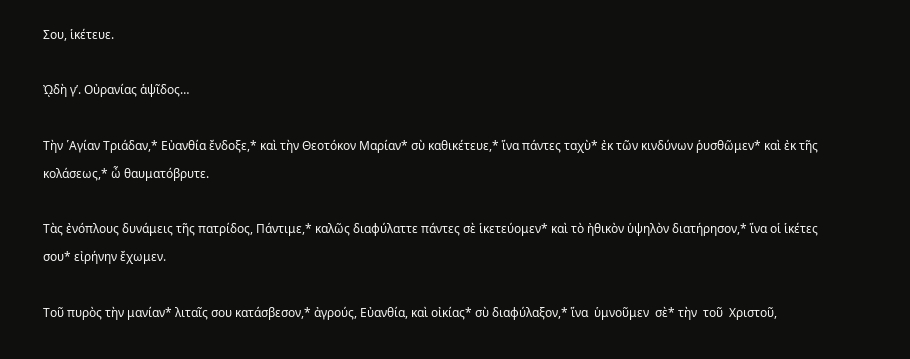Σου, ἱκέτευε.

ᾨδὴ γʹ. Οὐρανίας ἁψῖδος…

Τὴν ῾Αγίαν Τριάδαν,* Εὐανθία ἔνδοξε,* καὶ τὴν Θεοτόκον Μαρίαν* σὺ καθικέτευε,* ἵνα πάντες ταχὺ* ἐκ τῶν κινδύνων ῥυσθῶμεν* καὶ ἐκ τῆς κολάσεως,* ὦ θαυματόβρυτε.

Τὰς ἐνόπλους δυνάμεις τῆς πατρίδος, Πάντιμε,* καλῶς διαφύλαττε πάντες σὲ ἱκετεύομεν* καὶ τὸ ἠθικὸν ὑψηλὸν διατήρησον,* ἵνα οἱ ἱκέτες σου* εἰρήνην ἔχωμεν.

Τοῦ πυρὸς τὴν μανίαν* λιταῖς σου κατάσβεσον,* ἀγρούς, Εὐανθία, καὶ οἰκίας* σὺ διαφύλαξον,* ἵνα  ὑμνοῦμεν  σὲ* τὴν  τοῦ  Χριστοῦ,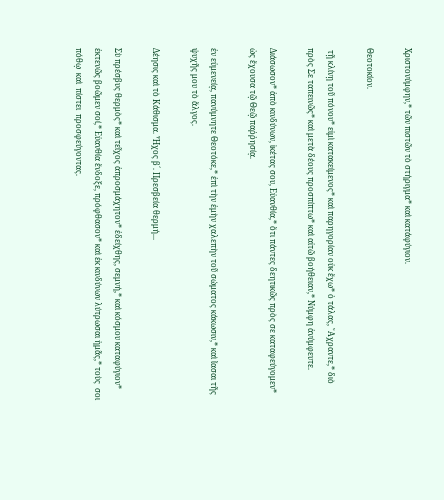Χριστονύμφην,* τῶν πιστῶν τὸ στήριγμα* καὶ κατάφύγιον.

Θεοτοκίον.

 τῇ κλίνῃ τοῦ πόνου* εἰμὶ κατακείμενος* καὶ παρηγορίαν οὐκ ἔχω* ὁ τάλας, ῎Αχραντε,* διὸ πρὸς Σε ταπεινῶς* καὶ μετὰ δέους προσπίπτω* καὶ αἰτῶ βοήθειαν,* Νύμφη ἀνύμφευτε.

Διάσωσον* ἀπὸ κινδύνων, ἱκέτας σου, Εὐανθία,* ὅτι πάντες δεητικῶς πρὸς σε καταφεύγομεν* ὡς ἔχουσα τῷ Θεῷ παῤῥησίᾳ.

ἐν εὐμενείᾳ, πανύμνητε Θεοτόκε,* ἐπὶ τὴν ἐμὴν χαλεπὴν τοῦ σώματος κάκωσιν,* καὶ ἴασαι τῆς ψυχῆς μου τὸ ἄλγος.

Δέησις καὶ τὸ Κάθισμα. Ἦχος β´. Πρεσβεία θερμή...

Σὺ πρέσβυς θερμὸς* καὶ τεῖχος ἀπροσμάχητον* ἐδείχθης, σεμνή,* καὶ κόσμου καταφύγιον* ἐκτενῶς βοῶμεν σοί,* Εὐανθία ἔνδοξε, πρόφθασον* καὶ ἐκ κινδύνων λύτρωσαι ἡμᾶς,* τοὺς  σοι  πόθῳ  καὶ  πίστει  προσφεύγοντας.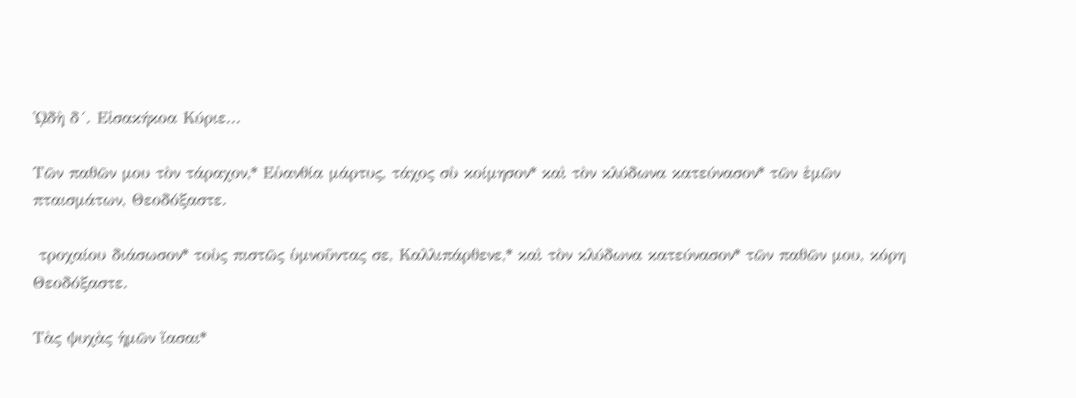ᾨδὴ δ´. Εἰσακήκοα Κύριε...

Τῶν παθῶν μου τὸν τάραχον,* Εὐανθία μάρτυς, τάχος σὺ κοίμησον* καὶ τὸν κλύδωνα κατεύνασον* τῶν ἐμῶν πταισμάτων, Θεοδόξαστε.

 τροχαίου διάσωσον* τοὺς πιστῶς ὑμνοῦντας σε, Καλλιπάρθενε,* καὶ τὸν κλύδωνα κατεύνασον* τῶν παθῶν μου, κόρη Θεοδόξαστε.

Τὰς ψυχὰς ἡμῶν ἴασαι*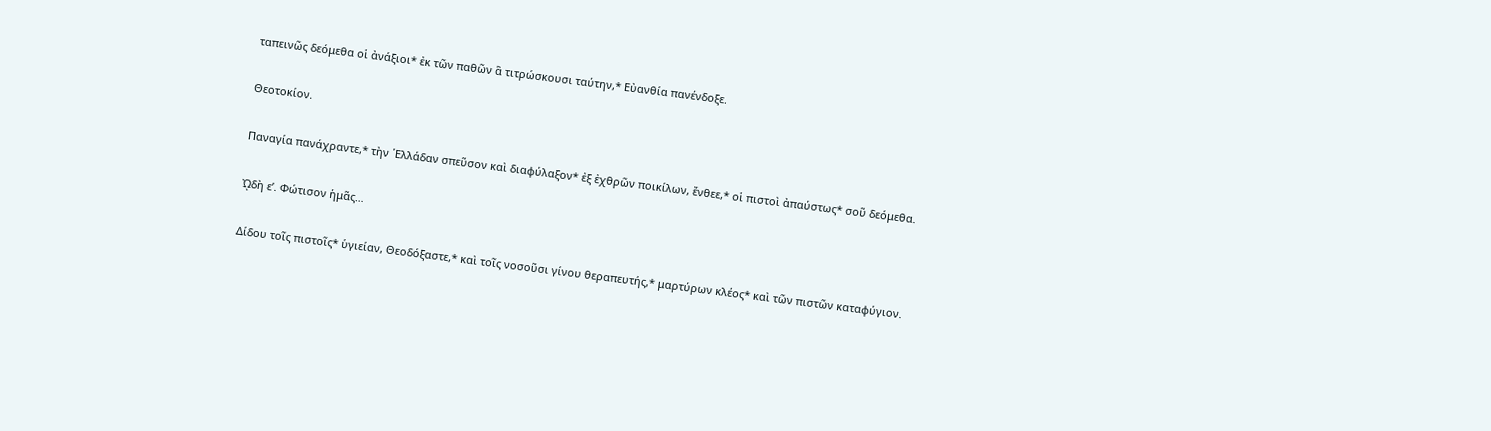ταπεινῶς δεόμεθα οἱ ἀνάξιοι* ἐκ τῶν παθῶν ἃ τιτρώσκουσι ταύτην,* Εὐανθία πανένδοξε.

Θεοτοκίον.

Παναγία πανάχραντε,* τὴν ῾Ελλάδαν σπεῦσον καὶ διαφύλαξον* ἐξ ἐχθρῶν ποικίλων, ἔνθεε,* οἱ πιστοὶ ἀπαύστως* σοῦ δεόμεθα.

ᾨδὴ εʹ. Φώτισον ἡμᾶς…

Δίδου τοῖς πιστοῖς* ὑγιείαν, Θεοδόξαστε,* καὶ τοῖς νοσοῦσι γίνου θεραπευτής,* μαρτύρων κλέος* καὶ τῶν πιστῶν καταφύγιον.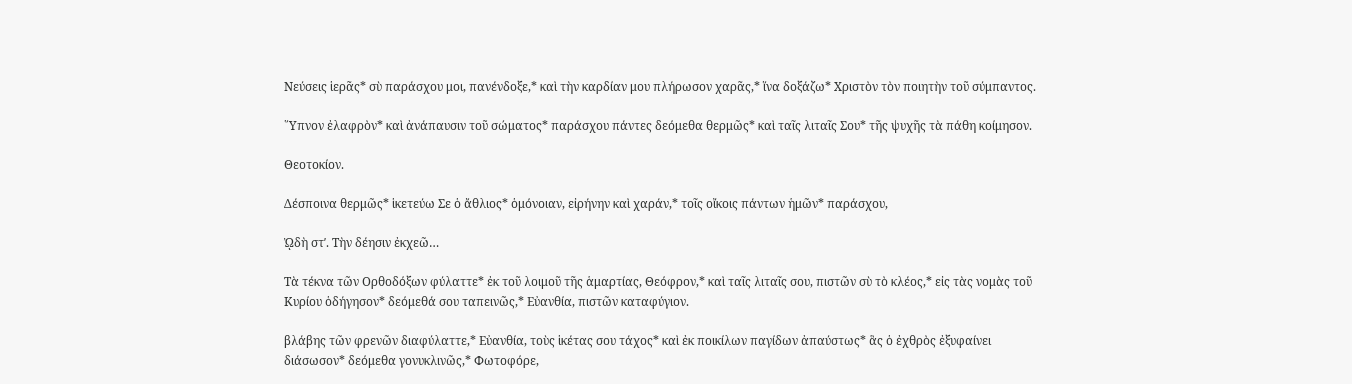Νεύσεις ἱερᾶς* σὺ παράσχου μοι, πανένδοξε,* καὶ τὴν καρδίαν μου πλήρωσον χαρᾶς,* ἵνα δοξάζω* Χριστὸν τὸν ποιητὴν τοῦ σύμπαντος.

῞Υπνον ἐλαφρὸν* καὶ ἀνάπαυσιν τοῦ σώματος* παράσχου πάντες δεόμεθα θερμῶς* καὶ ταῖς λιταῖς Σου* τῆς ψυχῆς τὰ πάθη κοίμησον.

Θεοτοκίον.

Δέσποινα θερμῶς* ἱκετεύω Σε ὁ ἄθλιος* ὁμόνοιαν, εἰρήνην καὶ χαράν,* τοῖς οἴκοις πάντων ἡμῶν* παράσχου,

ᾨδὴ στʹ. Τὴν δέησιν ἐκχεῶ…

Τὰ τέκνα τῶν Ορθοδόξων φύλαττε* ἐκ τοῦ λοιμοῦ τῆς ἁμαρτίας, Θεόφρον,* καὶ ταῖς λιταῖς σου, πιστῶν σὺ τὸ κλέος,* εἰς τὰς νομὰς τοῦ Κυρίου ὁδήγησον* δεόμεθά σου ταπεινῶς,* Εὐανθία, πιστῶν καταφύγιον.

βλάβης τῶν φρενῶν διαφύλαττε,* Εὐανθία, τοὺς ἱκέτας σου τάχος* καὶ ἐκ ποικίλων παγίδων ἀπαύστως* ἃς ὁ ἐχθρὸς ἐξυφαίνει διάσωσον* δεόμεθα γονυκλινῶς,* Φωτοφόρε,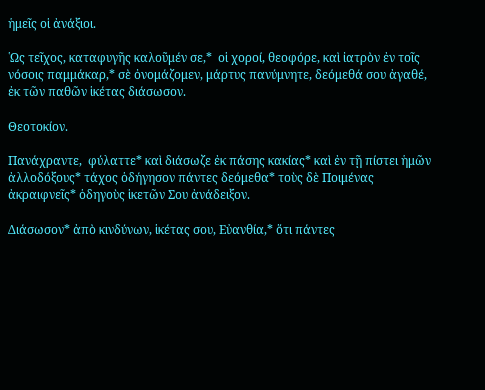ἡμεῖς οἱ ἀνάξιοι.

῾Ως τεῖχος, καταφυγῆς καλοῦμέν σε,*  οἱ χοροί, θεοφόρε, καὶ ἰατρὸν ἐν τοῖς νόσοις παμμάκαρ,* σὲ ὀνομάζομεν, μάρτυς πανύμνητε, δεόμεθά σου ἀγαθέ, ἐκ τῶν παθῶν ἱκέτας διάσωσον.

Θεοτοκίον.

Πανάχραντε,  φύλαττε* καὶ διάσωζε ἐκ πάσης κακίας* καὶ ἐν τῇ πίστει ἡμῶν ἀλλοδόξους* τάχος ὁδήγησον πάντες δεόμεθα* τοὺς δὲ Ποιμένας ἀκραιφνεῖς* ὁδηγοὺς ἱκετῶν Σου ἀνάδειξον.

Διάσωσον* ἀπὸ κινδύνων, ἱκέτας σου, Εὐανθία,* ὅτι πάντες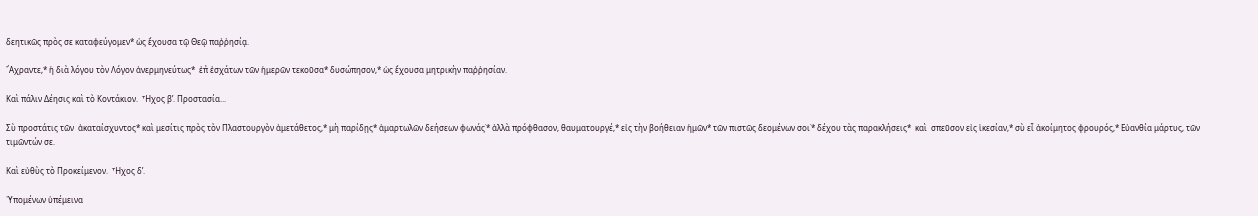δεητικῶς πρὸς σε καταφεύγομεν* ὡς ἔχουσα τῷ Θεῷ παῤῥησίᾳ.

῎Αχραντε,* ἡ διὰ λόγου τὸν Λόγον ἀνερμηνεύτως*  ἐπ̉ ἐσχάτων τῶν ἡμερῶν τεκοῦσα* δυσώπησον,* ὡς ἔχουσα μητρικὴν παῤῥησίαν.

Καὶ πάλιν Δέησις καὶ τὸ Κοντάκιον.  Ἦχος βʹ. Προστασία...

Σὺ προστάτις τῶν  ἀκαταίσχυντος* καὶ μεσίτις πρὸς τὸν Πλαστουργὸν ἀμετάθετος,* μὴ παρίδῃς* ἁμαρτωλῶν δεήσεων φωνάς˙* ἀλλὰ πρόφθασον, θαυματουργέ,* εἰς τὴν βοήθειαν ἡμῶν* τῶν πιστῶς δεομένων σοι˙* δέχου τὰς παρακλήσεις*  καὶ  σπεῦσον εἰς ἱκεσίαν,* σὺ εἶ ἀκοίμητος φρουρός,* Εὐανθία μάρτυς, τῶν τιμῶντών σε.

Καὶ εὐθὺς τὸ Προκείμενον.  Ἦχος δʹ.

῾Υπομένων ὑπέμεινα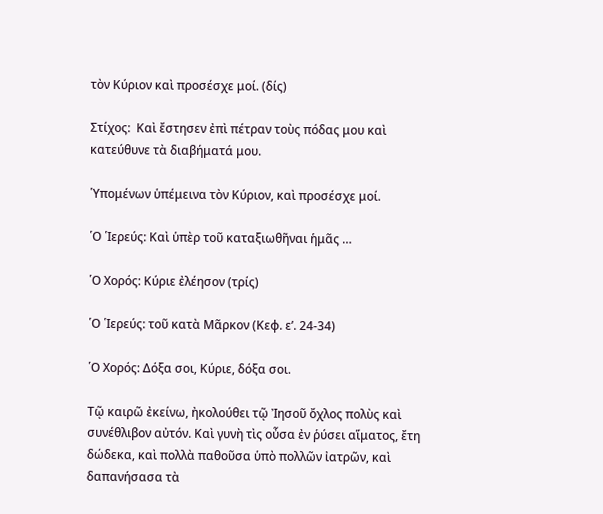τὸν Κύριον καὶ προσέσχε μοί. (δίς)

Στίχος:  Καὶ ἔστησεν ἐπὶ πέτραν τοὺς πόδας μου καὶ κατεύθυνε τὰ διαβήματά μου.

῾Υπομένων ὑπέμεινα τὸν Κύριον, καὶ προσέσχε μοί.

῾Ο ῾Ιερεύς: Καὶ ὑπὲρ τοῦ καταξιωθῆναι ἡμᾶς …

῾Ο Χορός: Κύριε ἐλέησον (τρίς)

῾Ο ῾Ιερεύς: τοῦ κατὰ Μᾶρκον (Κεφ. εʹ. 24-34)

῾Ο Χορός: Δόξα σοι, Κύριε, δόξα σοι.

Τῷ καιρῶ ἐκείνω, ἠκολούθει τῷ Ἰησοῦ ὄχλος πολὺς καὶ συνέθλιβον αὐτόν. Καὶ γυνὴ τὶς οὖσα ἐν ῥύσει αἵματος, ἔτη δώδεκα, καὶ πολλὰ παθοῦσα ὑπὸ πολλῶν ἰατρῶν, καὶ δαπανήσασα τὰ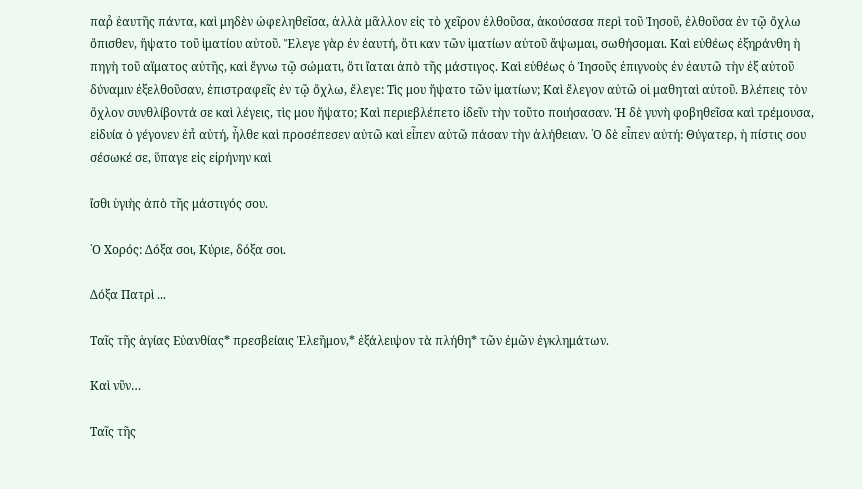παρ̉ ἑαυτῆς πάντα, καὶ μηδὲν ὠφεληθεῖσα, ἀλλὰ μᾶλλον εἰς τὸ χεῖρον ἐλθοῦσα, ἀκούσασα περὶ τοῦ Ἰησοῦ, ἐλθοῦσα ἐν τῷ ὄχλω ὄπισθεν, ἤψατο τοῦ ἱματίου αὐτοῦ. Ἔλεγε γὰρ ἐν ἐαυτή, ὅτι καν τῶν ἱματίων αὐτοῦ ἄψωμαι, σωθήσομαι. Καὶ εὐθέως ἐξηράνθη ἡ πηγὴ τοῦ αἵματος αὐτῆς, καὶ ἔγνω τῷ σώματι, ὅτι ἴαται ἀπὸ τῆς μάστιγος. Καὶ εὐθέως ὁ Ἰησοῦς ἐπιγνοὺς ἐν ἐαυτῶ τὴν ἐξ αὐτοῦ δύναμιν ἐξελθοῦσαν, ἐπιστραφεῖς ἐν τῷ ὄχλω, ἔλεγε: Τὶς μου ἤψατο τῶν ἱματίων; Καὶ ἔλεγον αὐτῶ οἱ μαθηταὶ αὐτοῦ. Βλέπεις τὸν ὄχλον συνθλίβοντά σε καὶ λέγεις, τὶς μου ἤψατο; Καὶ περιεβλέπετο ἰδεῖν τὴν τοῦτο ποιήσασαν. Ἡ δὲ γυνὴ φοβηθεῖσα καὶ τρέμουσα, εἰδυία ὁ γέγονεν ἐπ̉ αὐτή, ἦλθε καὶ προσέπεσεν αὐτῶ καὶ εἶπεν αὐτῶ πάσαν τὴν ἀλήθειαν. ῾Ο δὲ εἶπεν αὐτή: Θύγατερ, ἡ πίστις σου σέσωκέ σε, ὕπαγε εἰς εἰρήνην καὶ

ἴσθι ὑγιὴς ἀπὸ τῆς μάστιγός σου.

῾Ο Χορός: Δόξα σοι, Κύριε, δόξα σοι.

Δόξα Πατρὶ ...

Ταῖς τῆς ἁγίας Εὐανθίας* πρεσβείαις Ἐλεῆμον,* ἐξάλειψον τὰ πλήθη* τῶν ἐμῶν ἐγκλημάτων.

Καὶ νῦν…

Ταῖς τῆς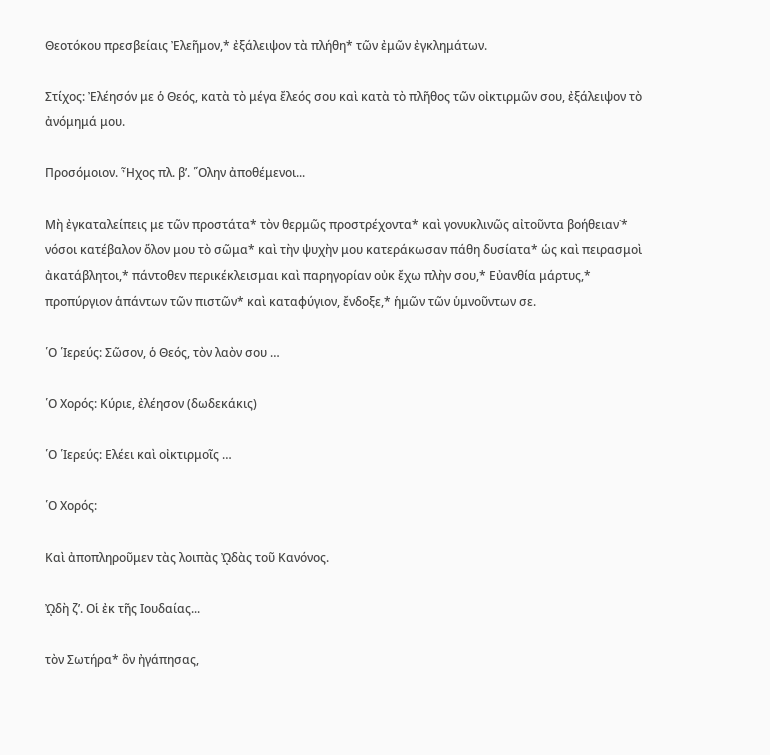Θεοτόκου πρεσβείαις Ἐλεῆμον,* ἐξάλειψον τὰ πλήθη* τῶν ἐμῶν ἐγκλημάτων.

Στίχος: Ἐλέησόν με ὁ Θεός, κατὰ τὸ μέγα ἔλεός σου καὶ κατὰ τὸ πλῆθος τῶν οἰκτιρμῶν σου, ἐξάλειψον τὸ ἀνόμημά μου.

Προσόμοιον. Ἦχος πλ. βʹ. ῞Ολην ἀποθέμενοι...

Μὴ ἐγκαταλείπεις με τῶν προστάτα* τὸν θερμῶς προστρέχοντα* καὶ γονυκλινῶς αἰτοῦντα βοήθειαν˙* νόσοι κατέβαλον ὅλον μου τὸ σῶμα* καὶ τὴν ψυχὴν μου κατεράκωσαν πάθη δυσίατα* ὡς καὶ πειρασμοὶ ἀκατάβλητοι,* πάντοθεν περικέκλεισμαι καὶ παρηγορίαν οὐκ ἔχω πλὴν σου,* Εὐανθία μάρτυς,* προπύργιον ἁπάντων τῶν πιστῶν* καὶ καταφύγιον, ἔνδοξε,* ἡμῶν τῶν ὑμνοῦντων σε.

῾Ο ῾Ιερεύς: Σῶσον, ὁ Θεός, τὸν λαὸν σου …

῾Ο Χορός: Κύριε, ἐλέησον (δωδεκάκις)

῾Ο ῾Ιερεύς: Ελέει καὶ οἰκτιρμοῖς …

῾Ο Χορός:

Καὶ ἀποπληροῦμεν τὰς λοιπὰς ᾨδὰς τοῦ Κανόνος.

ᾨδὴ ζʹ. Οἱ ἐκ τῆς Ιουδαίας...

τὸν Σωτήρα* ὃν ἠγάπησας,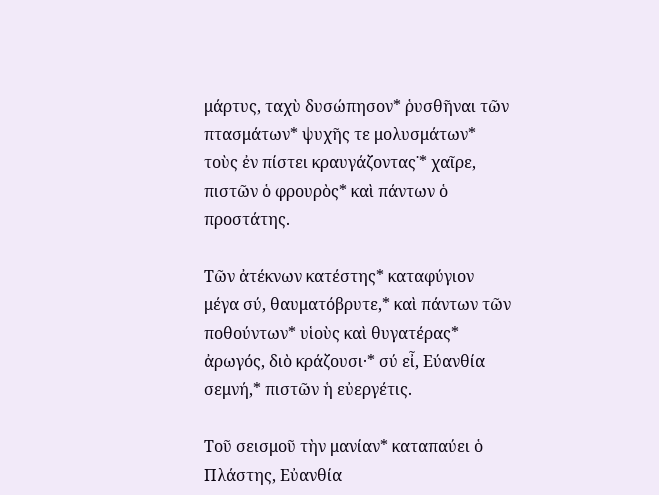μάρτυς, ταχὺ δυσώπησον* ῥυσθῆναι τῶν πτασμάτων* ψυχῆς τε μολυσμάτων* τοὺς ἐν πίστει κραυγάζοντας˙* χαῖρε, πιστῶν ὁ φρουρὸς* καὶ πάντων ὁ προστάτης.

Τῶν ἀτέκνων κατέστης* καταφύγιον μέγα σύ, θαυματόβρυτε,* καὶ πάντων τῶν ποθούντων* υἱοὺς καὶ θυγατέρας* ἀρωγός, διὸ κράζουσι·* σύ εἶ, Εύανθία σεμνή,* πιστῶν ἡ εὐεργέτις.

Τοῦ σεισμοῦ τὴν μανίαν* καταπαύει ὁ Πλάστης, Εὐανθία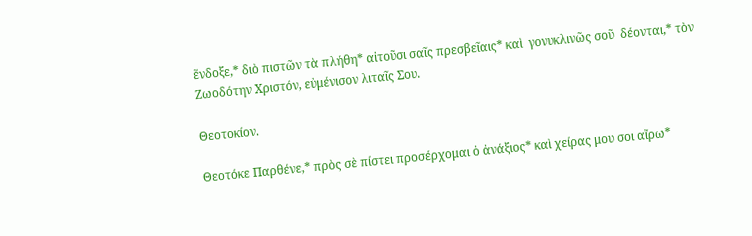ἕνδοξε,* διὸ πιστῶν τὰ πλήθη* αἰτοῦσι σαῖς πρεσβεῖαις* καὶ  γονυκλινῶς σοῦ  δέονται,* τὸν  Ζωοδότην Χριστόν, εὐμένισον λιταῖς Σου.

Θεοτοκίον.

Θεοτόκε Παρθένε,* πρὸς σὲ πίστει προσέρχομαι ὁ ἀνάξιος* καὶ χείρας μου σοι αἴρω*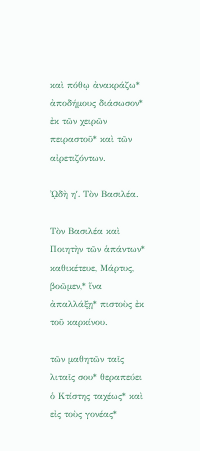καὶ πόθῳ ἀνακράζω* ἀποδήμους διάσωσον* ἐκ τῶν χειρῶν πειραστοῦ* καὶ τῶν αἰρετιζόντων.

ᾨδὴ ηʹ. Τὸν Βασιλέα.

Τὸν Βασιλέα καὶ Ποιητὴν τῶν ἁπάντων* καθικέτευε, Μάρτυς, βοῶμεν,* ἵνα ἀπαλλάξῃ* πιστοὺς ἐκ τοῦ καρκίνου.

τῶν μαθητῶν ταῖς λιταῖς σου* θεραπεύει ὁ Κτίστης ταχέως* καὶ εἰς τοὺς γονέας*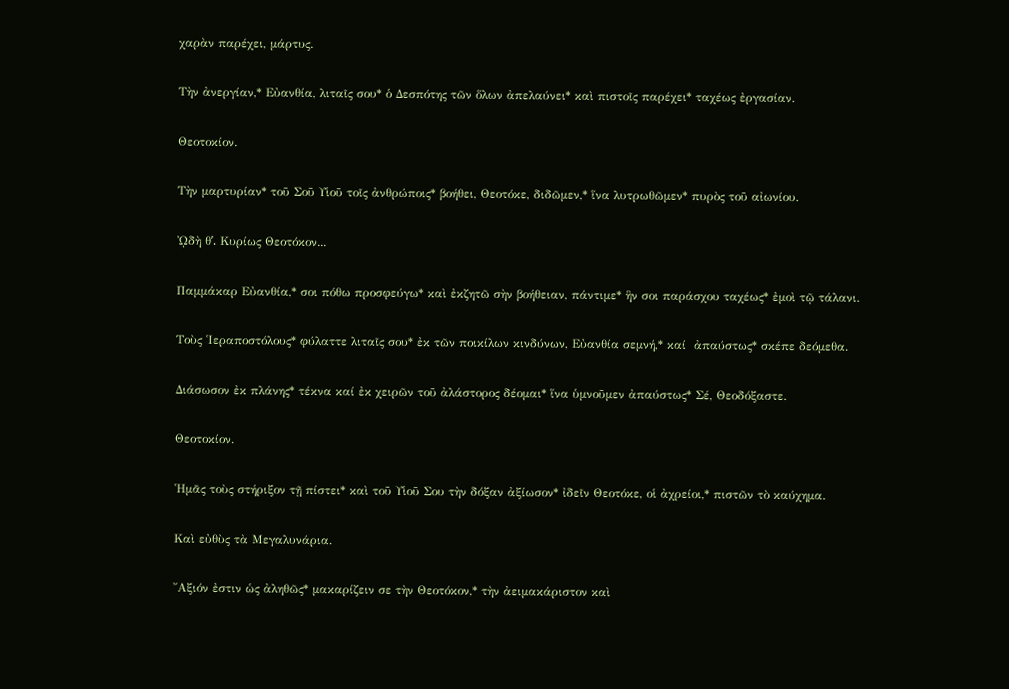χαρὰν παρέχει, μάρτυς.

Τὴν ἀνεργίαν,* Εὐανθία, λιταῖς σου* ὁ Δεσπότης τῶν ὅλων ἀπελαύνει* καὶ πιστοῖς παρέχει* ταχέως ἐργασίαν.

Θεοτοκίον.

Τὴν μαρτυρίαν* τοῦ Σοῦ Υἱοῦ τοῖς ἀνθρώποις* βοήθει, Θεοτόκε, διδῶμεν,* ἵνα λυτρωθῶμεν* πυρὸς τοῦ αἰωνίου.

ᾨδὴ θʹ. Κυρίως Θεοτόκον...

Παμμάκαρ Εὐανθία,* σοι πόθω προσφεύγω* καὶ ἐκζητῶ σὴν βοήθειαν, πάντιμε* ἣν σοι παράσχου ταχέως* ἐμοὶ τῷ τάλανι.

Τοὺς ῾Ιεραποστόλους* φύλαττε λιταῖς σου* ἐκ τῶν ποικίλων κινδύνων, Εὐανθία σεμνή,* καί  ἀπαύστως* σκέπε δεόμεθα.

Διάσωσον ἐκ πλάνης* τέκνα καί ἐκ χειρῶν τοῦ ἀλάστορος δέομαι* ἵνα ὑμνοῦμεν ἀπαύστως* Σέ, Θεοδόξαστε.

Θεοτοκίον.

῾Ημᾶς τοὺς στήριξον τῇ πίστει* καὶ τοῦ Υἱοῦ Σου τὴν δόξαν ἀξίωσον* ἰδεῖν Θεοτόκε, οἱ ἀχρείοι,* πιστῶν τὸ καύχημα.

Καὶ εὐθὺς τὰ Μεγαλυνάρια.

῎Αξιόν ἐστιν ὡς ἀληθῶς* μακαρίζειν σε τὴν Θεοτόκον,* τὴν ἀειμακάριστον καὶ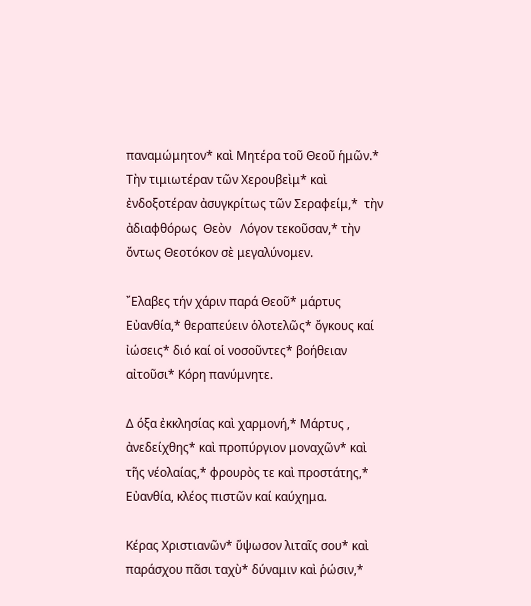παναμώμητον* καὶ Μητέρα τοῦ Θεοῦ ἡμῶν.* Τὴν τιμιωτέραν τῶν Χερουβεὶμ* καὶ ἐνδοξοτέραν ἀσυγκρίτως τῶν Σεραφείμ,*  τὴν  ἀδιαφθόρως  Θεὸν   Λόγον τεκοῦσαν,* τὴν ὄντως Θεοτόκον σὲ μεγαλύνομεν.

῎Ελαβες τήν χάριν παρά Θεοῦ* μάρτυς Εὐανθία,* θεραπεύειν ὁλοτελῶς* ὄγκους καί ἰώσεις* διό καί οἱ νοσοῦντες* βοήθειαν αἰτοῦσι* Κόρη πανύμνητε.

Δ όξα ἐκκλησίας καὶ χαρμονή,* Μάρτυς , ἀνεδείχθης* καὶ προπύργιον μοναχῶν* καὶ τῆς νέολαίας,* φρουρὸς τε καὶ προστάτης,* Εὐανθία, κλέος πιστῶν καί καύχημα.

Κέρας Χριστιανῶν* ὕψωσον λιταῖς σου* καὶ παράσχου πᾶσι ταχὺ* δύναμιν καὶ ῥώσιν,*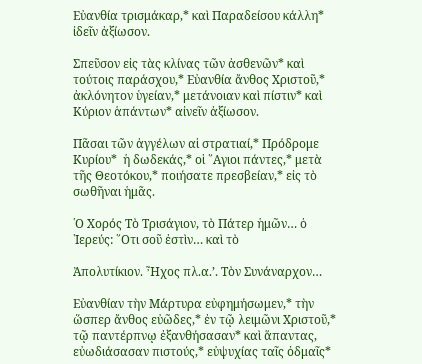Εὐανθία τρισμάκαρ,* καὶ Παραδείσου κάλλη* ἰδεῖν ἀξίωσον.

Σπεῦσον εἰς τὰς κλίνας τῶν ἀσθενῶν* καὶ τούτοις παράσχου,* Εὐανθία ἄνθος Χριστοῦ,* ἀκλόνητον ὑγείαν,* μετάνοιαν καὶ πίστιν* καὶ Κύριον ἁπάντων* αἰνεῖν ἀξίωσον.

Πᾶσαι τῶν ἀγγέλων αἱ στρατιαί,* Πρόδρομε Κυρίου*  ἡ δωδεκάς,* οἱ ῞Αγιοι πάντες,* μετὰ τῆς Θεοτόκου,* ποιήσατε πρεσβείαν,* εἰς τὸ σωθῆναι ἡμᾶς.

῾Ο Χορός Τὸ Τρισάγιον, τὸ Πάτερ ἡμῶν… ὁ ῾Ιερεύς: ῞Οτι σοῦ ἐστὶν… καὶ τὸ

Ἀπολυτίκιον. Ἦχος πλ.α.’. Τὸν Συνάναρχον…

Εὐανθίαν τὴν Μάρτυρα εὐφημήσωμεν,* τὴν ὥσπερ ἄνθος εὐῶδες,* ἐν τῷ λειμῶνι Χριστοῦ,* τῷ παντέρπνῳ ἐξανθήσασαν* καὶ ἅπαντας, εὐωδιάσασαν πιστούς,* εὐψυχίας ταῖς ὀδμαῖς*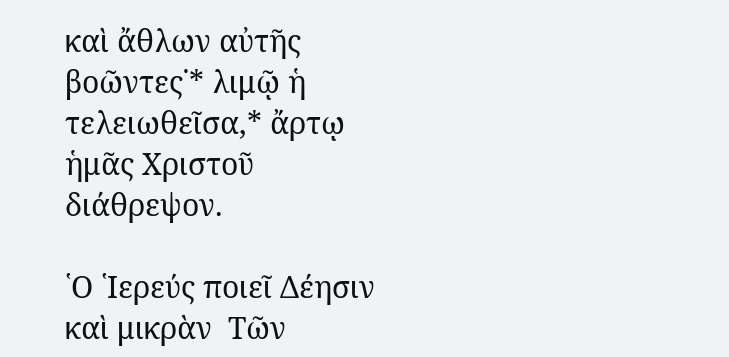καὶ ἄθλων αὐτῆς βοῶντες˙* λιμῷ ἡ τελειωθεῖσα,* ἄρτῳ ἡμᾶς Χριστοῦ διάθρεψον.

῾Ο ῾Ιερεύς ποιεῖ Δέησιν καὶ μικρὰν  Τῶν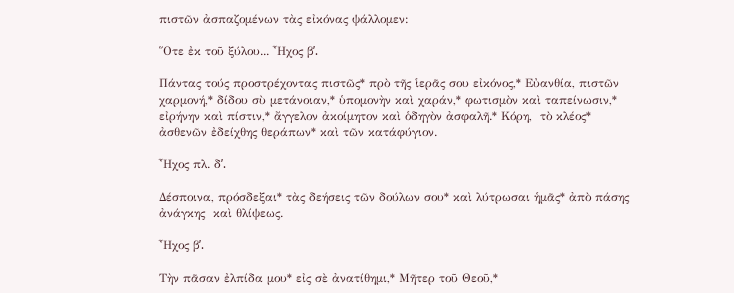πιστῶν ἀσπαζομένων τὰς εἰκόνας ψάλλομεν:

῞Οτε ἐκ τοῦ ξύλου... ῏Ηχος βʹ.

Πάντας τούς προστρέχοντας πιστῶς* πρὸ τῆς ἱερᾶς σου εἰκόνος,* Εὐανθία, πιστῶν χαρμονή,* δίδου σὺ μετάνοιαν,* ὑπομονὴν καὶ χαράν,* φωτισμὸν καὶ ταπείνωσιν,* εἰρήνην καὶ πίστιν,* ἄγγελον ἀκοίμητον καὶ ὁδηγὸν ἀσφαλῆ.* Κόρη,  τὸ κλέος* ἀσθενῶν ἐδείχθης θεράπων* καὶ τῶν κατάφύγιον.

῏Ηχος πλ. δʹ.

Δέσποινα, πρόσδεξαι* τὰς δεήσεις τῶν δούλων σου* καὶ λύτρωσαι ἡμᾶς* ἀπὸ πάσης ἀνάγκης  καὶ θλίψεως.

῏Ηχος βʹ.

Τὴν πᾶσαν ἐλπίδα μου* εἰς σὲ ἀνατίθημι,* Μῆτερ τοῦ Θεοῦ,*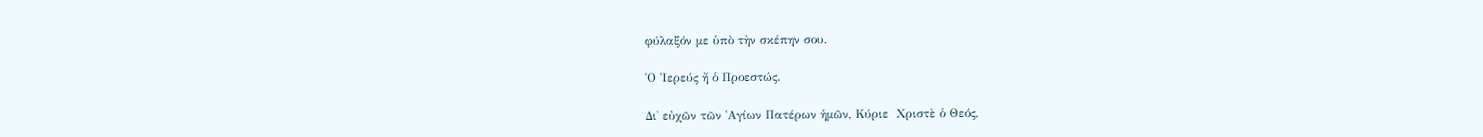φύλαξόν με ὑπὸ τὴν σκέπην σου.

῾Ο ῾Ιερεύς ἤ ὁ Προεστώς.

Δι̉ εὐχῶν τῶν ῾Αγίων Πατέρων ἡμῶν, Κύριε  Χριστὲ ὁ Θεός,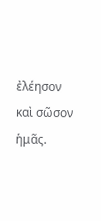ἐλέησον καὶ σῶσον ἡμᾶς.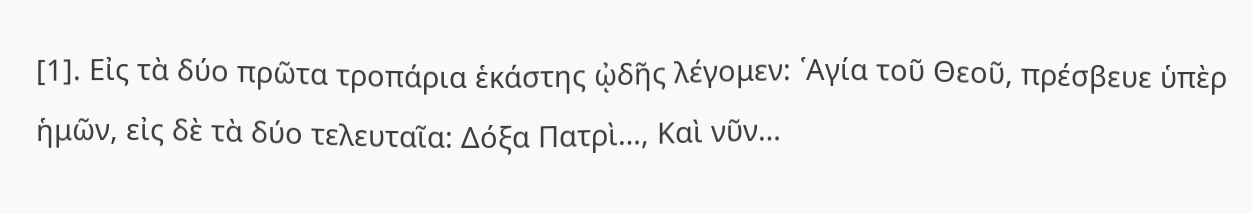[1]. Εἰς τὰ δύο πρῶτα τροπάρια ἑκάστης ᾠδῆς λέγομεν: ῾Αγία τοῦ Θεοῦ, πρέσβευε ὑπὲρ ἡμῶν, εἰς δὲ τὰ δύο τελευταῖα: Δόξα Πατρὶ…, Καὶ νῦν…